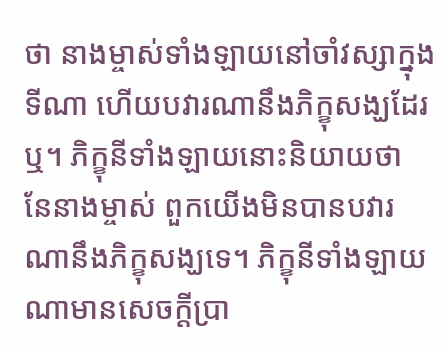ថា នាងម្ចាស់ទាំងឡាយនៅចាំវស្សាក្នុងទីណា ហើយបវារណានឹងភិក្ខុសង្ឃដែរឬ។ ភិក្ខុនីទាំងឡាយនោះនិយាយថា នែនាងម្ចាស់ ពួកយើងមិនបានបវារណានឹងភិក្ខុសង្ឃទេ។ ភិក្ខុនីទាំងឡាយណាមានសេចក្តីប្រា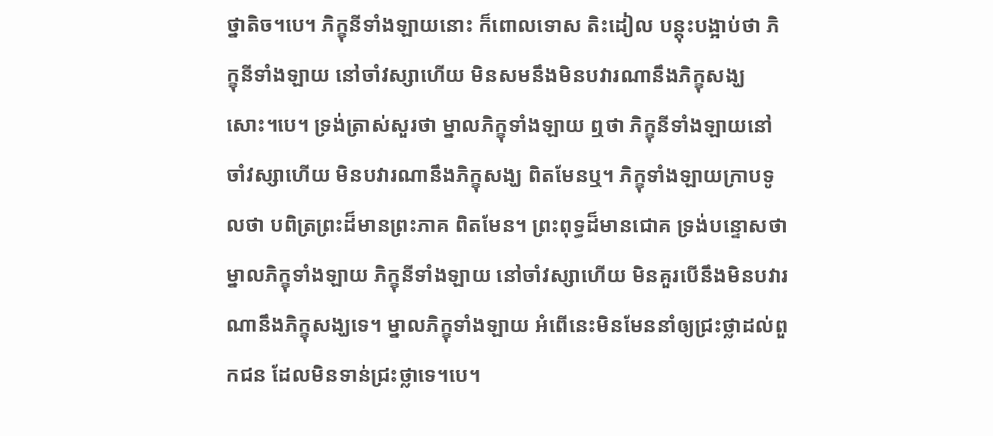ថ្នាតិច។បេ។ ភិក្ខុនីទាំងឡាយនោះ ក៏ពោលទោស តិះដៀល បន្តុះបង្អាប់ថា ភិក្ខុនីទាំងឡាយ នៅចាំវស្សាហើយ មិនសមនឹងមិនបវារណានឹងភិក្ខុសង្ឃសោះ។បេ។ ទ្រង់ត្រាស់សួរថា ម្នាលភិក្ខុទាំងឡាយ ឮថា ភិក្ខុនីទាំងឡាយនៅចាំវស្សាហើយ មិនបវារណានឹងភិក្ខុសង្ឃ ពិតមែនឬ។ ភិក្ខុទាំងឡាយក្រាបទូលថា បពិត្រព្រះដ៏មានព្រះភាគ ពិតមែន។ ព្រះពុទ្ធដ៏មានជោគ ទ្រង់បន្ទោសថា ម្នាលភិក្ខុទាំងឡាយ ភិក្ខុនីទាំងឡាយ នៅចាំវស្សាហើយ មិនគួរបើនឹងមិនបវារណានឹងភិក្ខុសង្ឃទេ។ ម្នាលភិក្ខុទាំងឡាយ អំពើនេះមិនមែននាំឲ្យជ្រះថ្លាដល់ពួកជន ដែលមិនទាន់ជ្រះថ្លាទេ។បេ។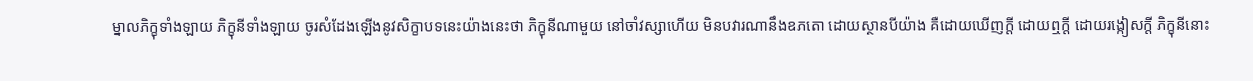ម្នាលភិក្ខុទាំងឡាយ ភិក្ខុនីទាំងឡាយ ចូរសំដែងឡើងនូវសិក្ខាបទនេះយ៉ាងនេះថា ភិក្ខុនីណាមួយ នៅចាំវស្សាហើយ មិនបវារណានឹងឧភតោ ដោយស្ថានបីយ៉ាង គឺដោយឃើញក្តី ដោយឮក្តី ដោយរង្កៀសក្តី ភិក្ខុនីនោះ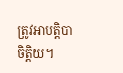ត្រូវអាបត្តិបាចិត្តិយ។